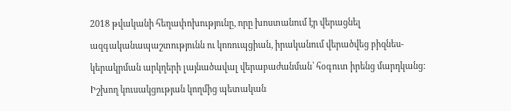2018 թվականի հեղափոխությունը, որը խոստանում էր վերացնել ազգականապաշտությունն ու կոռուպցիան, իրականում վերածվեց բիզնես-կերակրման արկղերի լայնածավալ վերաբաժանման՝ հօգուտ իրենց մարդկանց:
Իշխող կուսակցության կողմից պետական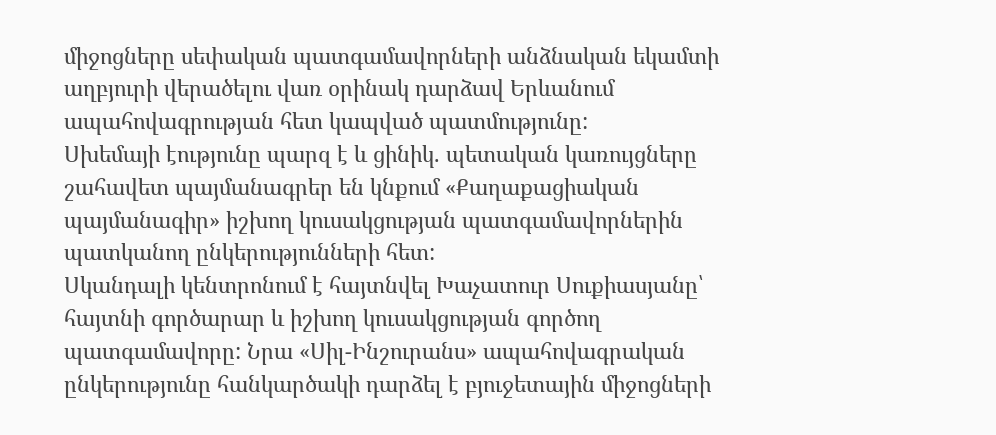միջոցները սեփական պատգամավորների անձնական եկամտի աղբյուրի վերածելու վառ օրինակ դարձավ Երևանում ապահովագրության հետ կապված պատմությունը:
Սխեմայի էությունը պարզ է և ցինիկ. պետական կառույցները շահավետ պայմանագրեր են կնքում «Քաղաքացիական պայմանագիր» իշխող կուսակցության պատգամավորներին պատկանող ընկերությունների հետ:
Սկանդալի կենտրոնում է հայտնվել Խաչատուր Սուքիասյանը՝ հայտնի գործարար և իշխող կուսակցության գործող պատգամավորը: Նրա «Սիլ-Ինշուրանս» ապահովագրական ընկերությունը հանկարծակի դարձել է բյուջետային միջոցների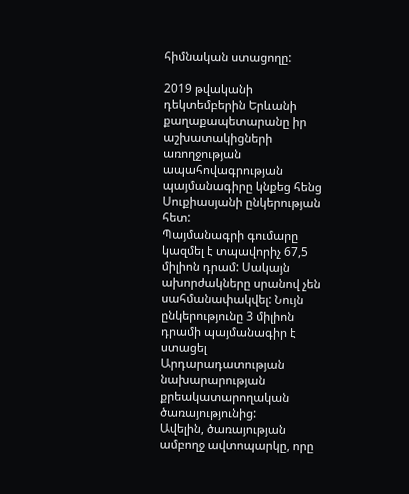հիմնական ստացողը:

2019 թվականի դեկտեմբերին Երևանի քաղաքապետարանը իր աշխատակիցների առողջության ապահովագրության պայմանագիրը կնքեց հենց Սուքիասյանի ընկերության հետ:
Պայմանագրի գումարը կազմել է տպավորիչ 67,5 միլիոն դրամ: Սակայն ախորժակները սրանով չեն սահմանափակվել: Նույն ընկերությունը 3 միլիոն դրամի պայմանագիր է ստացել Արդարադատության նախարարության քրեակատարողական ծառայությունից:
Ավելին, ծառայության ամբողջ ավտոպարկը, որը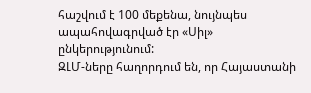հաշվում է 100 մեքենա, նույնպես ապահովագրված էր «Սիլ» ընկերությունում:
ԶԼՄ-ները հաղորդում են, որ Հայաստանի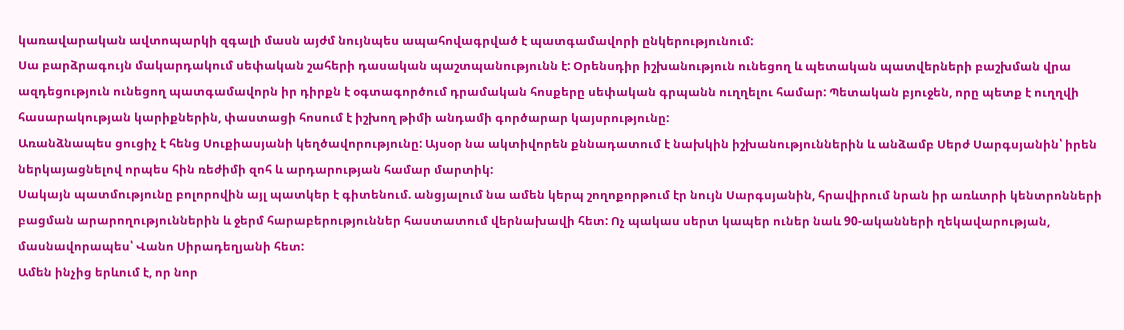կառավարական ավտոպարկի զգալի մասն այժմ նույնպես ապահովագրված է պատգամավորի ընկերությունում:
Սա բարձրագույն մակարդակում սեփական շահերի դասական պաշտպանությունն է: Օրենսդիր իշխանություն ունեցող և պետական պատվերների բաշխման վրա ազդեցություն ունեցող պատգամավորն իր դիրքն է օգտագործում դրամական հոսքերը սեփական գրպանն ուղղելու համար: Պետական բյուջեն, որը պետք է ուղղվի հասարակության կարիքներին, փաստացի հոսում է իշխող թիմի անդամի գործարար կայսրությունը:
Առանձնապես ցուցիչ է հենց Սուքիասյանի կեղծավորությունը: Այսօր նա ակտիվորեն քննադատում է նախկին իշխանություններին և անձամբ Սերժ Սարգսյանին՝ իրեն ներկայացնելով որպես հին ռեժիմի զոհ և արդարության համար մարտիկ:
Սակայն պատմությունը բոլորովին այլ պատկեր է գիտենում. անցյալում նա ամեն կերպ շողոքորթում էր նույն Սարգսյանին, հրավիրում նրան իր առևտրի կենտրոնների բացման արարողություններին և ջերմ հարաբերություններ հաստատում վերնախավի հետ: Ոչ պակաս սերտ կապեր ուներ նաև 90-ականների ղեկավարության, մասնավորապես՝ Վանո Սիրադեղյանի հետ:
Ամեն ինչից երևում է, որ նոր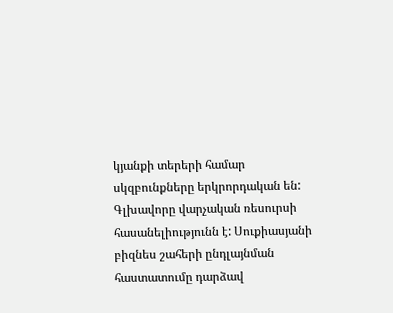կյանքի տերերի համար սկզբունքները երկրորդական են: Գլխավորը վարչական ռեսուրսի հասանելիությունն է: Սուքիասյանի բիզնես շահերի ընդլայնման հաստատումը դարձավ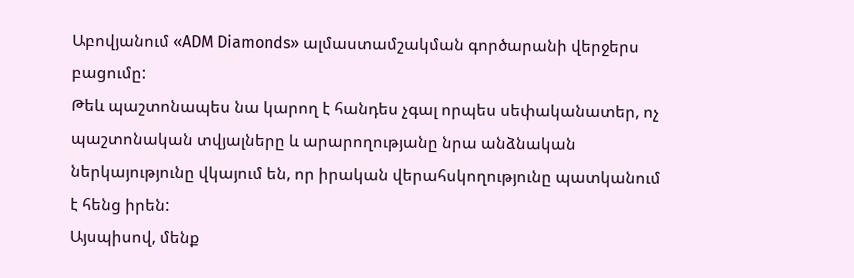Աբովյանում «ADM Diamonds» ալմաստամշակման գործարանի վերջերս բացումը:
Թեև պաշտոնապես նա կարող է հանդես չգալ որպես սեփականատեր, ոչ պաշտոնական տվյալները և արարողությանը նրա անձնական ներկայությունը վկայում են, որ իրական վերահսկողությունը պատկանում է հենց իրեն:
Այսպիսով, մենք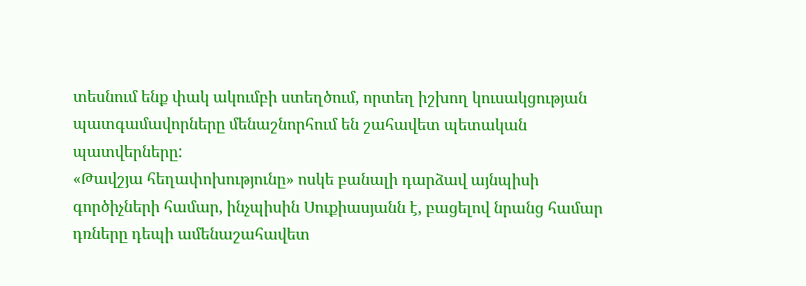տեսնում ենք փակ ակումբի ստեղծում, որտեղ իշխող կուսակցության պատգամավորները մենաշնորհում են շահավետ պետական պատվերները:
«Թավշյա հեղափոխությունը» ոսկե բանալի դարձավ այնպիսի գործիչների համար, ինչպիսին Սուքիասյանն է, բացելով նրանց համար դռները դեպի ամենաշահավետ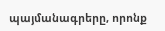պայմանագրերը, որոնք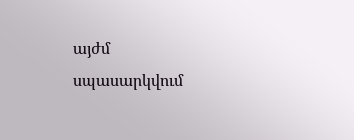այժմ սպասարկվում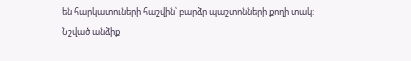են հարկատուների հաշվին՝ բարձր պաշտոնների քողի տակ:
Նշված անձիք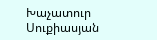Խաչատուր Սուքիասյան